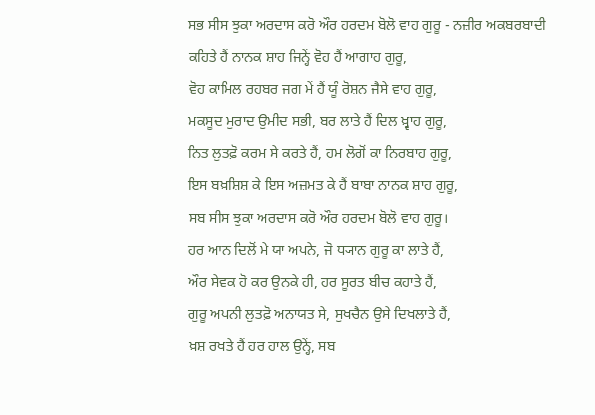ਸਭ ਸੀਸ ਝੁਕਾ ਅਰਦਾਸ ਕਰੋ ਔਰ ਹਰਦਮ ਬੋਲੋ ਵਾਹ ਗੁਰੂ - ਨਜ਼ੀਰ ਅਕਬਰਬਾਦੀ
ਕਹਿਤੇ ਹੈਂ ਨਾਨਕ ਸ਼ਾਹ ਜਿਨ੍ਹੇਂ ਵੋਹ ਹੈਂ ਆਗਾਹ ਗੁਰੂ,
ਵੋਹ ਕਾਮਿਲ ਰਹਬਰ ਜਗ ਮੇਂ ਹੈਂ ਯੂੰ ਰੋਸ਼ਨ ਜੈਸੇ ਵਾਹ ਗੁਰੂ,
ਮਕਸੂਦ ਮੁਰਾਦ ਉਮੀਦ ਸਭੀ, ਬਰ ਲਾਤੇ ਹੈਂ ਦਿਲ ਖ਼੍ਵਾਹ ਗੁਰੂ,
ਨਿਤ ਲੁਤਫ਼ੋ ਕਰਮ ਸੇ ਕਰਤੇ ਹੈਂ, ਹਮ ਲੋਗੋਂ ਕਾ ਨਿਰਬਾਹ ਗੁਰੂ,
ਇਸ ਬਖ਼ਸ਼ਿਸ਼ ਕੇ ਇਸ ਅਜ਼ਮਤ ਕੇ ਹੈਂ ਬਾਬਾ ਨਾਨਕ ਸ਼ਾਹ ਗੁਰੂ,
ਸਬ ਸੀਸ ਝੁਕਾ ਅਰਦਾਸ ਕਰੋ ਔਰ ਹਰਦਮ ਬੋਲੋ ਵਾਹ ਗੁਰੂ।
ਹਰ ਆਨ ਦਿਲੋਂ ਮੇ ਯਾ ਅਪਨੇ, ਜੋ ਧ੍ਯਾਨ ਗੁਰੂ ਕਾ ਲਾਤੇ ਹੈਂ,
ਔਰ ਸੇਵਕ ਹੋ ਕਰ ਉਨਕੇ ਹੀ, ਹਰ ਸੂਰਤ ਬੀਚ ਕਹਾਤੇ ਹੈਂ,
ਗੁਰੂ ਅਪਨੀ ਲੁਤਫ਼ੋ ਅਨਾਯਤ ਸੇ, ਸੁਖਚੈਨ ਉਸੇ ਦਿਖਲਾਤੇ ਹੈਂ,
ਖ਼ਸ਼ ਰਖਤੇ ਹੈਂ ਹਰ ਹਾਲ ਉਨ੍ਹੇਂ, ਸਬ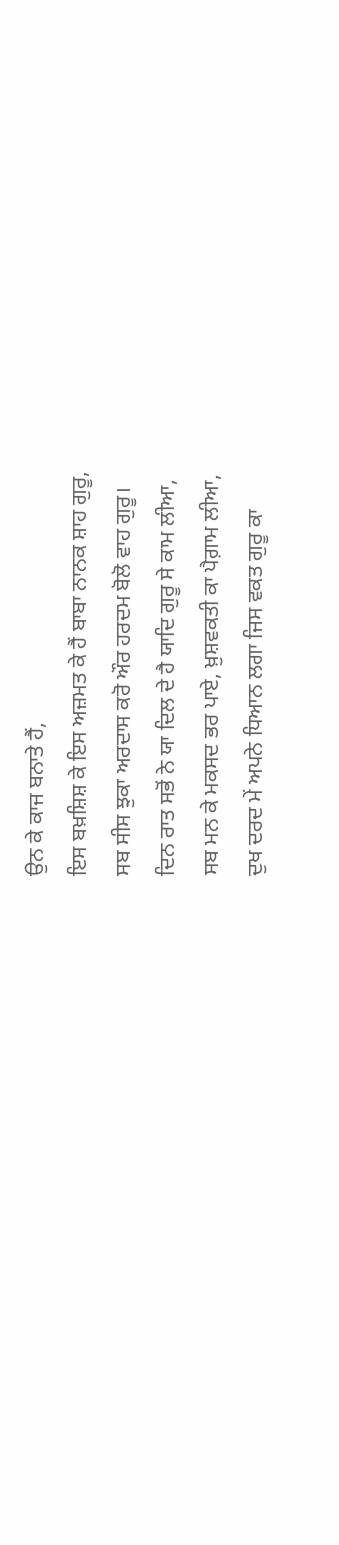ਉਨ ਕੇ ਕਾਜ ਬਨਾਤੇ ਹੈਂ,
ਇਸ ਬਖ਼ਸ਼ਿਸ਼ ਕੇ ਇਸ ਅਜ਼ਮਤ ਕੇ ਹੈਂ ਬਾਬਾ ਨਾਨਕ ਸ਼ਾਹ ਗੁਰੂ,
ਸਬ ਸੀਸ ਝੁਕਾ ਅਰਦਾਸ ਕਰੋ ਔਰ ਹਰਦਮ ਬੋਲੋ ਵਾਹ ਗੁਰੂ।
ਦਿਨ ਰਾਤ ਸਭੋਂ ਨੇ ਯਾ ਦਿਲ ਦੇ ਹੈ ਯਾਦਿ ਗੁਰੂ ਸੇ ਕਾਮ ਲੀਆ,
ਸਬ ਮਨ ਕੇ ਮਕਸਦ ਭਰ ਪਾਏ, ਖ਼ੁਸ਼ਵਕਤੀ ਕਾ ਪੈਗ਼ਾਮ ਲੀਆ,
ਦੁਖ ਦਰਦ ਮੇਂ ਅਪਨੇ ਧਿਆਨ ਲਗਾ ਜਿਸ ਵਕਤ ਗੁਰੂ ਕਾ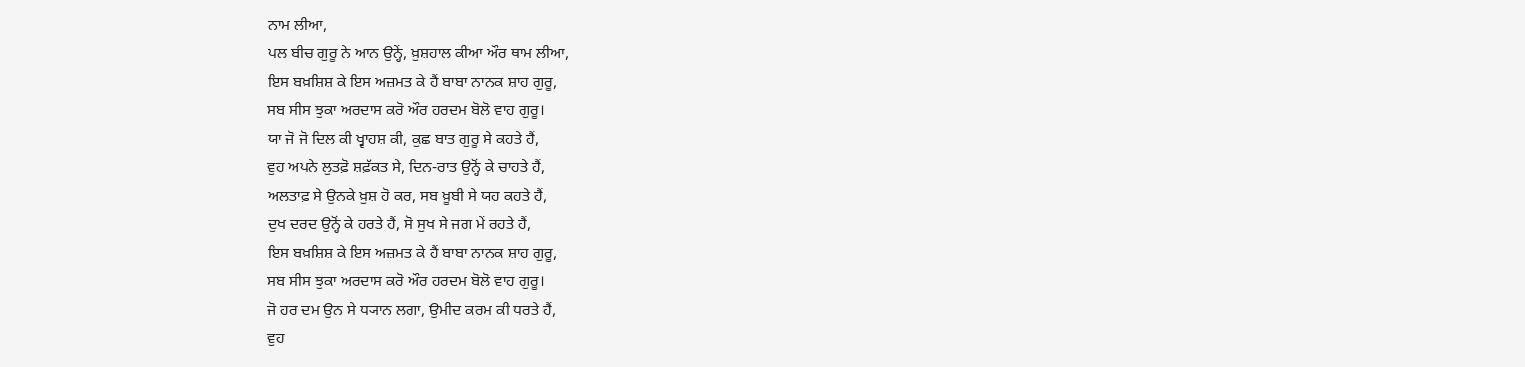ਨਾਮ ਲੀਆ,
ਪਲ ਬੀਚ ਗੁਰੂ ਨੇ ਆਨ ਉਨ੍ਹੇਂ, ਖ਼ੁਸ਼ਹਾਲ ਕੀਆ ਔਰ ਥਾਮ ਲੀਆ,
ਇਸ ਬਖ਼ਸ਼ਿਸ਼ ਕੇ ਇਸ ਅਜ਼ਮਤ ਕੇ ਹੈਂ ਬਾਬਾ ਨਾਨਕ ਸ਼ਾਹ ਗੁਰੂ,
ਸਬ ਸੀਸ ਝੁਕਾ ਅਰਦਾਸ ਕਰੋ ਔਰ ਹਰਦਮ ਬੋਲੋ ਵਾਹ ਗੁਰੂ।
ਯਾ ਜੋ ਜੋ ਦਿਲ ਕੀ ਖ੍ਵਾਹਸ਼ ਕੀ, ਕੁਛ ਬਾਤ ਗੁਰੂ ਸੇ ਕਹਤੇ ਹੈਂ,
ਵੁਹ ਅਪਨੇ ਲੁਤਫ਼ੋ ਸ਼ਫ਼ੱਕਤ ਸੇ, ਦਿਨ-ਰਾਤ ਉਨ੍ਹੋਂ ਕੇ ਚਾਹਤੇ ਹੈਂ,
ਅਲਤਾਫ਼ ਸੇ ਉਨਕੇ ਖ਼ੁਸ਼ ਹੋ ਕਰ, ਸਬ ਖ਼ੂਬੀ ਸੇ ਯਹ ਕਹਤੇ ਹੈਂ,
ਦੁਖ ਦਰਦ ਉਨ੍ਹੋਂ ਕੇ ਹਰਤੇ ਹੈਂ, ਸੋ ਸੁਖ ਸੇ ਜਗ ਮੇਂ ਰਹਤੇ ਹੈਂ,
ਇਸ ਬਖ਼ਸ਼ਿਸ਼ ਕੇ ਇਸ ਅਜ਼ਮਤ ਕੇ ਹੈਂ ਬਾਬਾ ਨਾਨਕ ਸ਼ਾਹ ਗੁਰੂ,
ਸਬ ਸੀਸ ਝੁਕਾ ਅਰਦਾਸ ਕਰੋ ਔਰ ਹਰਦਮ ਬੋਲੋ ਵਾਹ ਗੁਰੂ।
ਜੋ ਹਰ ਦਮ ਉਨ ਸੇ ਧ੍ਯਾਨ ਲਗਾ, ਉਮੀਦ ਕਰਮ ਕੀ ਧਰਤੇ ਹੈਂ,
ਵੁਹ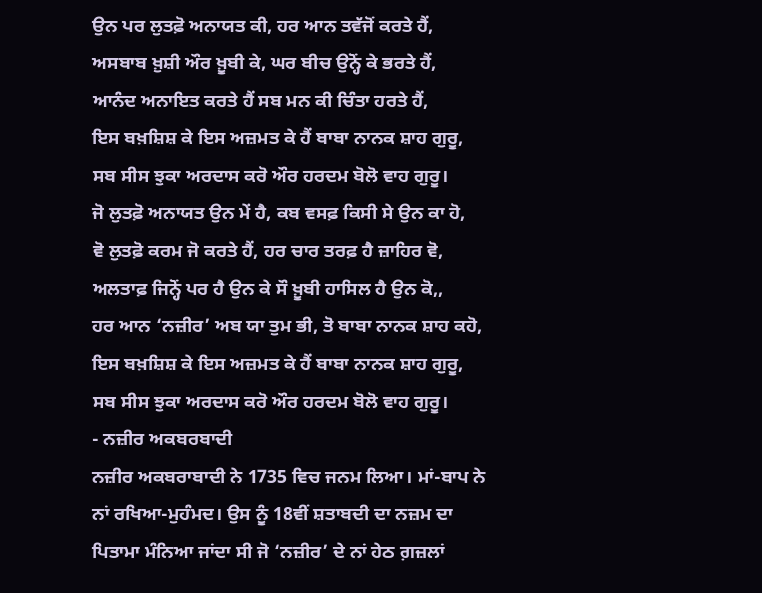ਉਨ ਪਰ ਲੁਤਫ਼ੋ ਅਨਾਯਤ ਕੀ, ਹਰ ਆਨ ਤਵੱਜੋਂ ਕਰਤੇ ਹੈਂ,
ਅਸਬਾਬ ਖ਼ੁਸ਼ੀ ਔਰ ਖ਼ੂਬੀ ਕੇ, ਘਰ ਬੀਚ ਉਨ੍ਹੋਂ ਕੇ ਭਰਤੇ ਹੈਂ,
ਆਨੰਦ ਅਨਾਇਤ ਕਰਤੇ ਹੈਂ ਸਬ ਮਨ ਕੀ ਚਿੰਤਾ ਹਰਤੇ ਹੈਂ,
ਇਸ ਬਖ਼ਸ਼ਿਸ਼ ਕੇ ਇਸ ਅਜ਼ਮਤ ਕੇ ਹੈਂ ਬਾਬਾ ਨਾਨਕ ਸ਼ਾਹ ਗੁਰੂ,
ਸਬ ਸੀਸ ਝੁਕਾ ਅਰਦਾਸ ਕਰੋ ਔਰ ਹਰਦਮ ਬੋਲੋ ਵਾਹ ਗੁਰੂ।
ਜੋ ਲੁਤਫ਼ੋ ਅਨਾਯਤ ਉਨ ਮੇਂ ਹੈ, ਕਬ ਵਸਫ਼ ਕਿਸੀ ਸੇ ਉਨ ਕਾ ਹੋ,
ਵੋ ਲੁਤਫ਼ੋ ਕਰਮ ਜੋ ਕਰਤੇ ਹੈਂ, ਹਰ ਚਾਰ ਤਰਫ਼ ਹੈ ਜ਼ਾਹਿਰ ਵੋ,
ਅਲਤਾਫ਼ ਜਿਨ੍ਹੋਂ ਪਰ ਹੈ ਉਨ ਕੇ ਸੌ ਖ਼ੂਬੀ ਹਾਸਿਲ ਹੈ ਉਨ ਕੋ,,
ਹਰ ਆਨ ‘ਨਜ਼ੀਰ’ ਅਬ ਯਾ ਤੁਮ ਭੀ, ਤੋ ਬਾਬਾ ਨਾਨਕ ਸ਼ਾਹ ਕਹੋ,
ਇਸ ਬਖ਼ਸ਼ਿਸ਼ ਕੇ ਇਸ ਅਜ਼ਮਤ ਕੇ ਹੈਂ ਬਾਬਾ ਨਾਨਕ ਸ਼ਾਹ ਗੁਰੂ,
ਸਬ ਸੀਸ ਝੁਕਾ ਅਰਦਾਸ ਕਰੋ ਔਰ ਹਰਦਮ ਬੋਲੋ ਵਾਹ ਗੁਰੂ।
- ਨਜ਼ੀਰ ਅਕਬਰਬਾਦੀ
ਨਜ਼ੀਰ ਅਕਬਰਾਬਾਦੀ ਨੇ 1735 ਵਿਚ ਜਨਮ ਲਿਆ। ਮਾਂ-ਬਾਪ ਨੇ ਨਾਂ ਰਖਿਆ-ਮੁਹੰਮਦ। ਉਸ ਨੂੰ 18ਵੀਂ ਸ਼ਤਾਬਦੀ ਦਾ ਨਜ਼ਮ ਦਾ ਪਿਤਾਮਾ ਮੰਨਿਆ ਜਾਂਦਾ ਸੀ ਜੋ ‘ਨਜ਼ੀਰ’ ਦੇ ਨਾਂ ਹੇਠ ਗ਼ਜ਼ਲਾਂ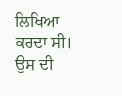ਲਿਖਿਆ ਕਰਦਾ ਸੀ। ਉਸ ਦੀ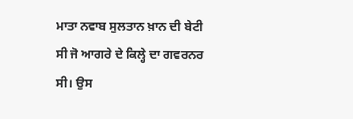ਮਾਤਾ ਨਵਾਬ ਸੁਲਤਾਨ ਖ਼ਾਨ ਦੀ ਬੇਟੀ ਸੀ ਜੋ ਆਗਰੇ ਦੇ ਕਿਲ੍ਹੇ ਦਾ ਗਵਰਨਰ ਸੀ। ਉਸ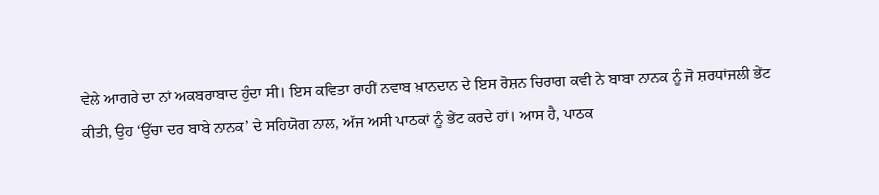ਵੇਲੇ ਆਗਰੇ ਦਾ ਨਾਂ ਅਕਬਰਾਬਾਦ ਹੁੰਦਾ ਸੀ। ਇਸ ਕਵਿਤਾ ਰਾਹੀਂ ਨਵਾਬ ਖ਼ਾਨਦਾਨ ਦੇ ਇਸ ਰੋਸ਼ਨ ਚਿਰਾਗ ਕਵੀ ਨੇ ਬਾਬਾ ਨਾਨਕ ਨੂੰ ਜੋ ਸ਼ਰਧਾਂਜਲੀ ਭੇਂਟ ਕੀਤੀ, ਉਹ ‘ਉੱਚਾ ਦਰ ਬਾਬੇ ਨਾਨਕ’ ਦੇ ਸਹਿਯੋਗ ਨਾਲ, ਅੱਜ ਅਸੀ ਪਾਠਕਾਂ ਨੂੰ ਭੇਂਟ ਕਰਦੇ ਹਾਂ। ਆਸ ਹੈ, ਪਾਠਕ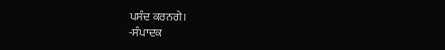ਪਸੰਦ ਕਰਨਗੇ।
-ਸੰਪਾਦਕ